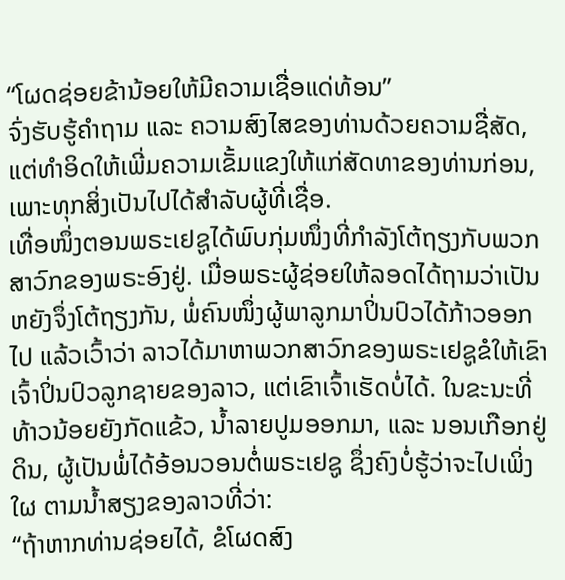“ໂຜດຊ່ອຍຂ້ານ້ອຍໃຫ້ມີຄວາມເຊື່ອແດ່ທ້ອນ”
ຈົ່ງຮັບຮູ້ຄຳຖາມ ແລະ ຄວາມສົງໄສຂອງທ່ານດ້ວຍຄວາມຊື່ສັດ, ແຕ່ທຳອິດໃຫ້ເພີ່ມຄວາມເຂັ້ມແຂງໃຫ້ແກ່ສັດທາຂອງທ່ານກ່ອນ, ເພາະທຸກສິ່ງເປັນໄປໄດ້ສຳລັບຜູ້ທີ່ເຊື່ອ.
ເທື່ອໜຶ່ງຕອນພຣະເຢຊູໄດ້ພົບກຸ່ມໜຶ່ງທີ່ກຳລັງໂຕ້ຖຽງກັບພວກສາວົກຂອງພຣະອົງຢູ່. ເມື່ອພຣະຜູ້ຊ່ອຍໃຫ້ລອດໄດ້ຖາມວ່າເປັນຫຍັງຈຶ່ງໂຕ້ຖຽງກັນ, ພໍ່ຄົນໜຶ່ງຜູ້ພາລູກມາປິ່ນປົວໄດ້ກ້າວອອກໄປ ແລ້ວເວົ້າວ່າ ລາວໄດ້ມາຫາພວກສາວົກຂອງພຣະເຢຊູຂໍໃຫ້ເຂົາເຈົ້າປິ່ນປົວລູກຊາຍຂອງລາວ, ແຕ່ເຂົາເຈົ້າເຮັດບໍ່ໄດ້. ໃນຂະນະທີ່ທ້າວນ້ອຍຍັງກັດແຂ້ວ, ນ້ຳລາຍປູມອອກມາ, ແລະ ນອນເກືອກຢູ່ດິນ, ຜູ້ເປັນພໍ່ໄດ້ອ້ອນວອນຕໍ່ພຣະເຢຊູ ຊຶ່ງຄົງບໍ່ຮູ້ວ່າຈະໄປເພິ່ງໃຜ ຕາມນ້ຳສຽງຂອງລາວທີ່ວ່າ:
“ຖ້າຫາກທ່ານຊ່ອຍໄດ້, ຂໍໂຜດສົງ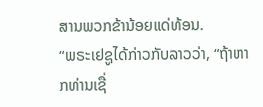ສານພວກຂ້ານ້ອຍແດ່ທ້ອນ.
“ພຣະເຢຊູໄດ້ກ່າວກັບລາວວ່າ, “ຖ້າຫາກທ່ານເຊື່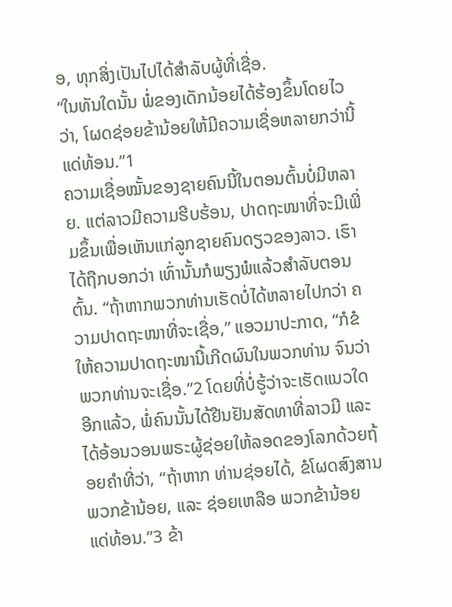ອ, ທຸກສິ່ງເປັນໄປໄດ້ສຳລັບຜູ້ທີ່ເຊື່ອ.
“ໃນທັນໃດນັ້ນ ພໍ່ຂອງເດັກນ້ອຍໄດ້ຮ້ອງຂຶ້ນໂດຍໄວວ່າ, ໂຜດຊ່ອຍຂ້ານ້ອຍໃຫ້ມີຄວາມເຊື່ອຫລາຍກວ່ານີ້ແດ່ທ້ອນ.”1
ຄວາມເຊື່ອໝັ້ນຂອງຊາຍຄົນນີ້ໃນຕອນຕົ້ນບໍ່ມີຫລາຍ. ແຕ່ລາວມີຄວາມຮີບຮ້ອນ, ປາດຖະໜາທີ່ຈະມີເພີ່ມຂຶ້ນເພື່ອເຫັນແກ່ລູກຊາຍຄົນດຽວຂອງລາວ. ເຮົາໄດ້ຖືກບອກວ່າ ເທົ່ານັ້ນກໍພຽງພໍແລ້ວສຳລັບຕອນຕົ້ນ. “ຖ້າຫາກພວກທ່ານເຮັດບໍ່ໄດ້ຫລາຍໄປກວ່າ ຄວາມປາດຖະໜາທີ່ຈະເຊື່ອ,” ແອວມາປະກາດ, “ກໍຂໍໃຫ້ຄວາມປາດຖະໜານີ້ເກີດຜົນໃນພວກທ່ານ ຈົນວ່າພວກທ່ານຈະເຊື່ອ.”2 ໂດຍທີ່ບໍ່ຮູ້ວ່າຈະເຮັດແນວໃດອີກແລ້ວ, ພໍ່ຄົນນັ້ນໄດ້ຢືນຢັນສັດທາທີ່ລາວມີ ແລະ ໄດ້ອ້ອນວອນພຣະຜູ້ຊ່ອຍໃຫ້ລອດຂອງໂລກດ້ວຍຖ້ອຍຄຳທີ່ວ່າ, “ຖ້າຫາກ ທ່ານຊ່ອຍໄດ້, ຂໍໂຜດສົງສານ ພວກຂ້ານ້ອຍ, ແລະ ຊ່ອຍເຫລືອ ພວກຂ້ານ້ອຍ ແດ່ທ້ອນ.”3 ຂ້າ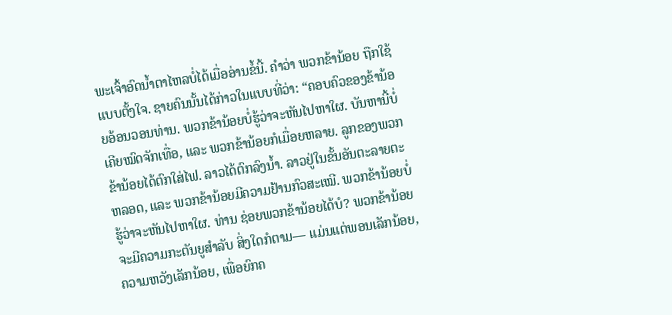ພະເຈົ້າອົດນ້ຳຕາໄຫລບໍ່ໄດ້ເມື່ອອ່ານຂໍ້ນີ້. ຄຳວ່າ ພວກຂ້ານ້ອຍ ຖືກໃຊ້ແບບຕັ້ງໃຈ. ຊາຍຄົນນັ້ນໄດ້ກ່າວໃນແບບທີ່ວ່າ: “ຄອບຄົວຂອງຂ້ານ້ອຍອ້ອນວອນທ່ານ. ພວກຂ້ານ້ອຍບໍ່ຮູ້ວ່າຈະຫັນໄປຫາໃຜ. ບັນຫານີ້ບໍ່ເຄີຍໝົດຈັກເທື່ອ, ແລະ ພວກຂ້ານ້ອຍກໍເມື່ອຍຫລາຍ. ລູກຂອງພວກຂ້ານ້ອຍໄດ້ຕົກໃສ່ໄຟ. ລາວໄດ້ຕົກລົງນ້ຳ. ລາວຢູ່ໃນຂັ້ນອັນຕະລາຍຕະຫລອດ, ແລະ ພວກຂ້ານ້ອຍມີຄວາມຢ້ານກົວສະເໝີ. ພວກຂ້ານ້ອຍບໍ່ຮູ້ວ່າຈະຫັນໄປຫາໃຜ. ທ່ານ ຊ່ອຍພວກຂ້ານ້ອຍໄດ້ບໍ? ພວກຂ້ານ້ອຍຈະມີຄວາມກະຕັນຍູສຳລັບ ສິ່ງໃດກໍຕາມ— ແມ່ນແຕ່ພອນເລັກນ້ອຍ, ຄວາມຫວັງເລັກນ້ອຍ, ເພື່ອຍົກຄ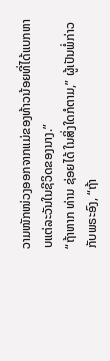ວາມໜັກໜ່ວງອອກຈາກແມ່ຂອງທ້າວນ້ອຍທີ່ໄດ້ແບກຫາບແຕ່ລະວັນໃນຊີວິດຂອງນາງ.”
“ຖ້າຫາກ ທ່ານ ຊ່ອຍໄດ້ ໃນສິ່ງໃດກໍຕາມ,” ຜູ້ເປັນພໍ່ກ່າວກັບພຣະອົງ, “ຖ້າ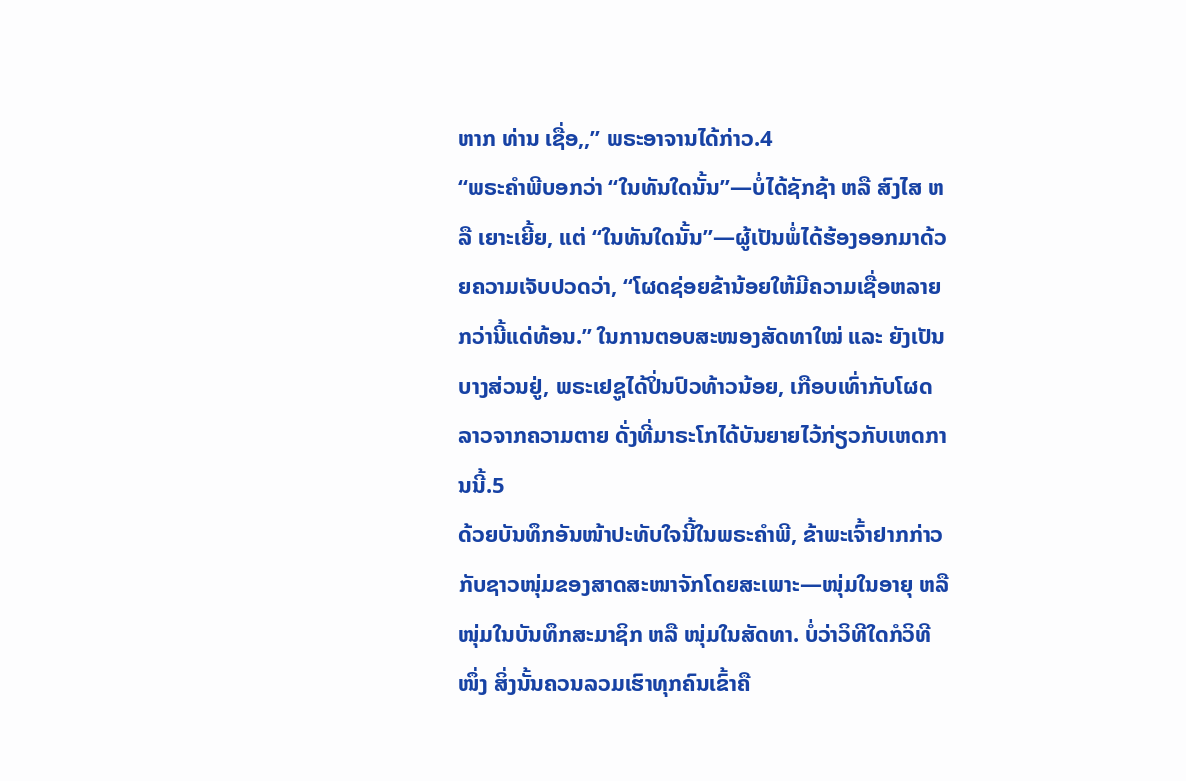ຫາກ ທ່ານ ເຊື່ອ,,” ພຣະອາຈານໄດ້ກ່າວ.4
“ພຣະຄຳພີບອກວ່າ “ໃນທັນໃດນັ້ນ”—ບໍ່ໄດ້ຊັກຊ້າ ຫລື ສົງໄສ ຫລື ເຍາະເຍີ້ຍ, ແຕ່ “ໃນທັນໃດນັ້ນ”—ຜູ້ເປັນພໍ່ໄດ້ຮ້ອງອອກມາດ້ວຍຄວາມເຈັບປວດວ່າ, “ໂຜດຊ່ອຍຂ້ານ້ອຍໃຫ້ມີຄວາມເຊື່ອຫລາຍກວ່ານີ້ແດ່ທ້ອນ.” ໃນການຕອບສະໜອງສັດທາໃໝ່ ແລະ ຍັງເປັນບາງສ່ວນຢູ່, ພຣະເຢຊູໄດ້ປິ່ນປົວທ້າວນ້ອຍ, ເກືອບເທົ່າກັບໂຜດລາວຈາກຄວາມຕາຍ ດັ່ງທີ່ມາຣະໂກໄດ້ບັນຍາຍໄວ້ກ່ຽວກັບເຫດການນີ້.5
ດ້ວຍບັນທຶກອັນໜ້າປະທັບໃຈນີ້ໃນພຣະຄຳພີ, ຂ້າພະເຈົ້າຢາກກ່າວກັບຊາວໜຸ່ມຂອງສາດສະໜາຈັກໂດຍສະເພາະ—ໜຸ່ມໃນອາຍຸ ຫລື ໜຸ່ມໃນບັນທຶກສະມາຊິກ ຫລື ໜຸ່ມໃນສັດທາ. ບໍ່ວ່າວິທີໃດກໍວິທີໜຶ່ງ ສິ່ງນັ້ນຄວນລວມເຮົາທຸກຄົນເຂົ້າຄື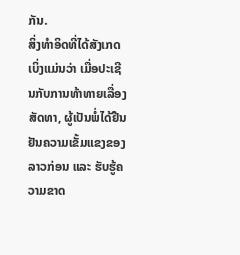ກັນ.
ສິ່ງທຳອິດທີ່ໄດ້ສັງເກດເບິ່ງແມ່ນວ່າ ເມື່ອປະເຊີນກັບການທ້າທາຍເລື່ອງສັດທາ, ຜູ້ເປັນພໍ່ໄດ້ຢືນຢັນຄວາມເຂັ້ມແຂງຂອງລາວກ່ອນ ແລະ ຮັບຮູ້ຄວາມຂາດ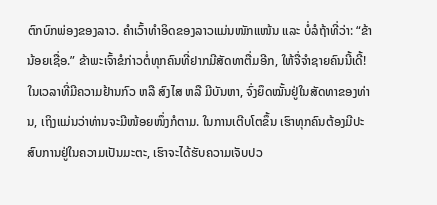ຕົກບົກພ່ອງຂອງລາວ. ຄຳເວົ້າທຳອິດຂອງລາວແມ່ນໜັກແໜ້ນ ແລະ ບໍ່ລໍຖ້າທີ່ວ່າ: “ຂ້ານ້ອຍເຊື່ອ.” ຂ້າພະເຈົ້າຂໍກ່າວຕໍ່ທຸກຄົນທີ່ຢາກມີສັດທາຕື່ມອີກ, ໃຫ້ຈື່ຈຳຊາຍຄົນນີ້ເດີ້! ໃນເວລາທີ່ມີຄວາມຢ້ານກົວ ຫລື ສົງໄສ ຫລື ມີບັນຫາ, ຈົ່ງຍຶດໝັ້ນຢູ່ໃນສັດທາຂອງທ່ານ, ເຖິງແມ່ນວ່າທ່ານຈະມີໜ້ອຍໜຶ່ງກໍຕາມ. ໃນການເຕີບໂຕຂຶ້ນ ເຮົາທຸກຄົນຕ້ອງມີປະສົບການຢູ່ໃນຄວາມເປັນມະຕະ, ເຮົາຈະໄດ້ຮັບຄວາມເຈັບປວ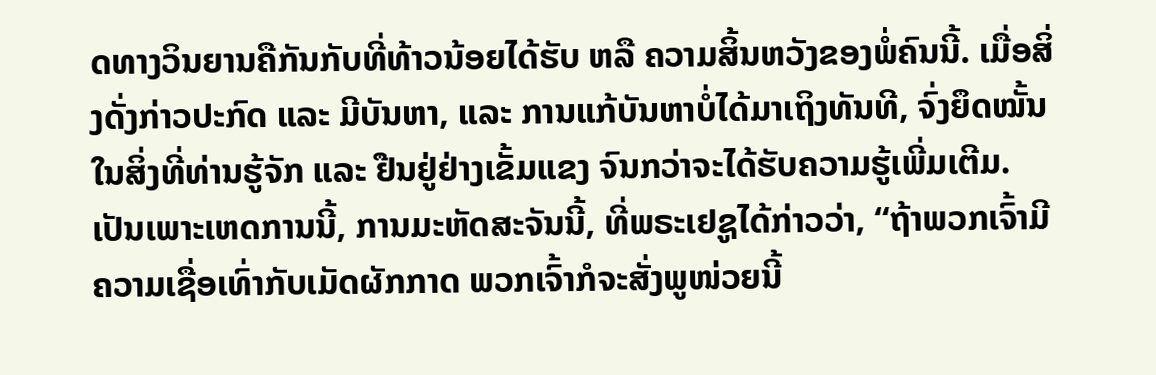ດທາງວິນຍານຄືກັນກັບທີ່ທ້າວນ້ອຍໄດ້ຮັບ ຫລື ຄວາມສິ້ນຫວັງຂອງພໍ່ຄົນນີ້. ເມື່ອສິ່ງດັ່ງກ່າວປະກົດ ແລະ ມີບັນຫາ, ແລະ ການແກ້ບັນຫາບໍ່ໄດ້ມາເຖິງທັນທີ, ຈົ່ງຍຶດໝັ້ນໃນສິ່ງທີ່ທ່ານຮູ້ຈັກ ແລະ ຢືນຢູ່ຢ່າງເຂັ້ມແຂງ ຈົນກວ່າຈະໄດ້ຮັບຄວາມຮູ້ເພີ່ມເຕີມ. ເປັນເພາະເຫດການນີ້, ການມະຫັດສະຈັນນີ້, ທີ່ພຣະເຢຊູໄດ້ກ່າວວ່າ, “ຖ້າພວກເຈົ້າມີຄວາມເຊື່ອເທົ່າກັບເມັດຜັກກາດ ພວກເຈົ້າກໍຈະສັ່ງພູໜ່ວຍນີ້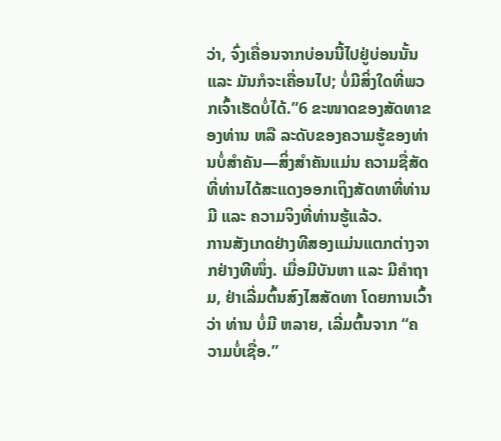ວ່າ, ຈົ່ງເຄື່ອນຈາກບ່ອນນີ້ໄປຢູ່ບ່ອນນັ້ນ ແລະ ມັນກໍຈະເຄື່ອນໄປ; ບໍ່ມີສິ່ງໃດທີ່ພວກເຈົ້າເຮັດບໍ່ໄດ້.”6 ຂະໜາດຂອງສັດທາຂອງທ່ານ ຫລື ລະດັບຂອງຄວາມຮູ້ຂອງທ່ານບໍ່ສຳຄັນ—ສິ່ງສຳຄັນແມ່ນ ຄວາມຊື່ສັດທີ່ທ່ານໄດ້ສະແດງອອກເຖິງສັດທາທີ່ທ່ານມີ ແລະ ຄວາມຈິງທີ່ທ່ານຮູ້ແລ້ວ.
ການສັງເກດຢ່າງທີສອງແມ່ນແຕກຕ່າງຈາກຢ່າງທີໜຶ່ງ. ເມື່ອມີບັນຫາ ແລະ ມີຄຳຖາມ, ຢ່າເລີ່ມຕົ້ນສົງໄສສັດທາ ໂດຍການເວົ້າວ່າ ທ່ານ ບໍ່ມີ ຫລາຍ, ເລີ່ມຕົ້ນຈາກ “ຄວາມບໍ່ເຊື່ອ.”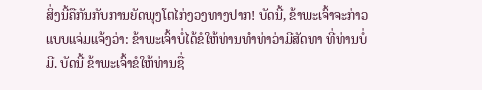ສິ່ງນີ້ຄືກັນກັບການຍັດພຸງໂຕໄກ່ງວງທາງປາກ! ບັດນີ້, ຂ້າພະເຈົ້າຈະກ່າວແບບແຈ່ມແຈ້ງວ່າ: ຂ້າພະເຈົ້າບໍ່ໄດ້ຂໍໃຫ້ທ່ານທຳທ່າວ່າມີສັດທາ ທີ່ທ່ານບໍ່ມີ. ບັດນີ້ ຂ້າພະເຈົ້າຂໍໃຫ້ທ່ານຊື່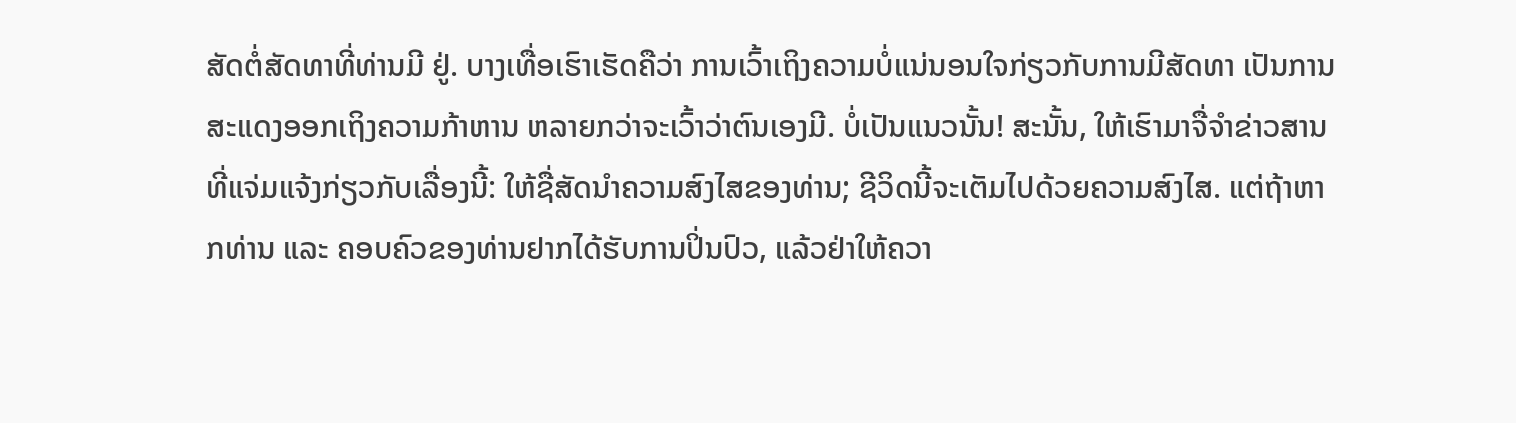ສັດຕໍ່ສັດທາທີ່ທ່ານມີ ຢູ່. ບາງເທື່ອເຮົາເຮັດຄືວ່າ ການເວົ້າເຖິງຄວາມບໍ່ແນ່ນອນໃຈກ່ຽວກັບການມີສັດທາ ເປັນການສະແດງອອກເຖິງຄວາມກ້າຫານ ຫລາຍກວ່າຈະເວົ້າວ່າຕົນເອງມີ. ບໍ່ເປັນແນວນັ້ນ! ສະນັ້ນ, ໃຫ້ເຮົາມາຈື່ຈຳຂ່າວສານທີ່ແຈ່ມແຈ້ງກ່ຽວກັບເລື່ອງນີ້: ໃຫ້ຊື່ສັດນຳຄວາມສົງໄສຂອງທ່ານ; ຊີວິດນີ້ຈະເຕັມໄປດ້ວຍຄວາມສົງໄສ. ແຕ່ຖ້າຫາກທ່ານ ແລະ ຄອບຄົວຂອງທ່ານຢາກໄດ້ຮັບການປິ່ນປົວ, ແລ້ວຢ່າໃຫ້ຄວາ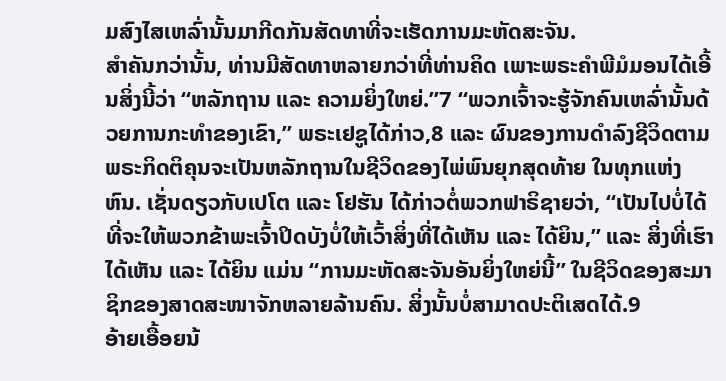ມສົງໄສເຫລົ່ານັ້ນມາກີດກັນສັດທາທີ່ຈະເຮັດການມະຫັດສະຈັນ.
ສຳຄັນກວ່ານັ້ນ, ທ່ານມີສັດທາຫລາຍກວ່າທີ່ທ່ານຄິດ ເພາະພຣະຄຳພີມໍມອນໄດ້ເອີ້ນສິ່ງນີ້ວ່າ “ຫລັກຖານ ແລະ ຄວາມຍິ່ງໃຫຍ່.”7 “ພວກເຈົ້າຈະຮູ້ຈັກຄົນເຫລົ່ານັ້ນດ້ວຍການກະທຳຂອງເຂົາ,” ພຣະເຢຊູໄດ້ກ່າວ,8 ແລະ ຜົນຂອງການດຳລົງຊີວິດຕາມພຣະກິດຕິຄຸນຈະເປັນຫລັກຖານໃນຊີວິດຂອງໄພ່ພົນຍຸກສຸດທ້າຍ ໃນທຸກແຫ່ງຫົນ. ເຊັ່ນດຽວກັບເປໂຕ ແລະ ໂຢຮັນ ໄດ້ກ່າວຕໍ່ພວກຟາຣິຊາຍວ່າ, “ເປັນໄປບໍ່ໄດ້ທີ່ຈະໃຫ້ພວກຂ້າພະເຈົ້າປິດບັງບໍ່ໃຫ້ເວົ້າສິ່ງທີ່ໄດ້ເຫັນ ແລະ ໄດ້ຍິນ,” ແລະ ສິ່ງທີ່ເຮົາໄດ້ເຫັນ ແລະ ໄດ້ຍິນ ແມ່ນ “ການມະຫັດສະຈັນອັນຍິ່ງໃຫຍ່ນີ້” ໃນຊີວິດຂອງສະມາຊິກຂອງສາດສະໜາຈັກຫລາຍລ້ານຄົນ. ສິ່ງນັ້ນບໍ່ສາມາດປະຕິເສດໄດ້.9
ອ້າຍເອື້ອຍນ້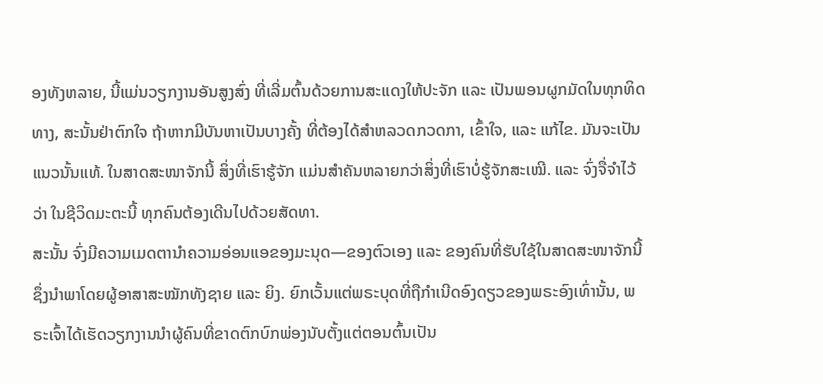ອງທັງຫລາຍ, ນີ້ແມ່ນວຽກງານອັນສູງສົ່ງ ທີ່ເລີ່ມຕົ້ນດ້ວຍການສະແດງໃຫ້ປະຈັກ ແລະ ເປັນພອນຜູກມັດໃນທຸກທິດທາງ, ສະນັ້ນຢ່າຕົກໃຈ ຖ້າຫາກມີບັນຫາເປັນບາງຄັ້ງ ທີ່ຕ້ອງໄດ້ສຳຫລວດກວດກາ, ເຂົ້າໃຈ, ແລະ ແກ້ໄຂ. ມັນຈະເປັນແນວນັ້ນແທ້. ໃນສາດສະໜາຈັກນີ້ ສິ່ງທີ່ເຮົາຮູ້ຈັກ ແມ່ນສຳຄັນຫລາຍກວ່າສິ່ງທີ່ເຮົາບໍ່ຮູ້ຈັກສະເໝີ. ແລະ ຈົ່ງຈື່ຈຳໄວ້ວ່າ ໃນຊີວິດມະຕະນີ້ ທຸກຄົນຕ້ອງເດີນໄປດ້ວຍສັດທາ.
ສະນັ້ນ ຈົ່ງມີຄວາມເມດຕານຳຄວາມອ່ອນແອຂອງມະນຸດ—ຂອງຕົວເອງ ແລະ ຂອງຄົນທີ່ຮັບໃຊ້ໃນສາດສະໜາຈັກນີ້ ຊຶ່ງນຳພາໂດຍຜູ້ອາສາສະໝັກທັງຊາຍ ແລະ ຍິງ. ຍົກເວັ້ນແຕ່ພຣະບຸດທີ່ຖືກຳເນີດອົງດຽວຂອງພຣະອົງເທົ່ານັ້ນ, ພຣະເຈົ້າໄດ້ເຮັດວຽກງານນຳຜູ້ຄົນທີ່ຂາດຕົກບົກພ່ອງນັບຕັ້ງແຕ່ຕອນຕົ້ນເປັນ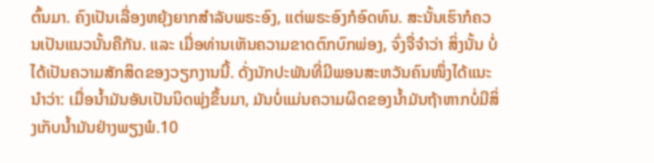ຕົ້ນມາ. ຄົງເປັນເລື່ອງຫຍຸ້ງຍາກສຳລັບພຣະອົງ, ແຕ່ພຣະອົງກໍອົດທົນ. ສະນັ້ນເຮົາກໍຄວນເປັນແນວນັ້ນຄືກັນ. ແລະ ເມື່ອທ່ານເຫັນຄວາມຂາດຕົກບົກພ່ອງ, ຈົ່ງຈື່ຈຳວ່າ ສິ່ງນັ້ນ ບໍ່ ໄດ້ເປັນຄວາມສັກສິດຂອງວຽກງານນີ້. ດັ່ງນັກປະພັນທີ່ມີພອນສະຫວັນຄົນໜຶ່ງໄດ້ແນະນຳວ່າ: ເມື່ອນ້ຳມັນອັນເປັນນິດພຸ່ງຂຶ້ນມາ, ມັນບໍ່ແມ່ນຄວາມຜິດຂອງນ້ຳມັນຖ້າຫາກບໍ່ມີສິ່ງເກັບນ້ຳມັນຢ່າງພຽງພໍ.10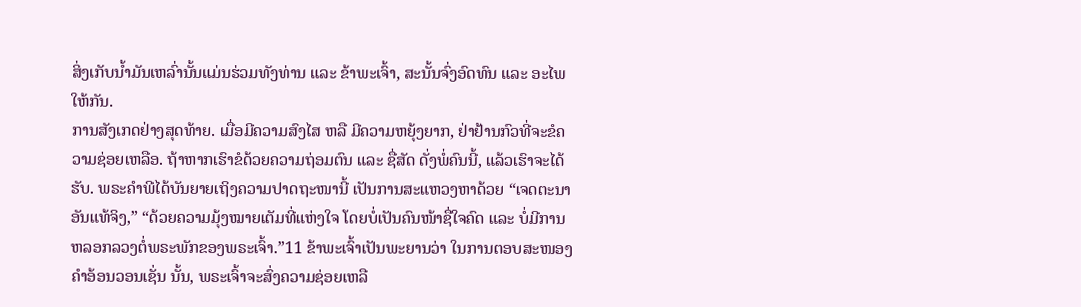ສິ່ງເກັບນ້ຳມັນເຫລົ່ານັ້ນແມ່ນຮ່ວມທັງທ່ານ ແລະ ຂ້າພະເຈົ້າ, ສະນັ້ນຈົ່ງອົດທົນ ແລະ ອະໄພໃຫ້ກັນ.
ການສັງເກດຢ່າງສຸດທ້າຍ. ເມື່ອມີຄວາມສົງໄສ ຫລື ມີຄວາມຫຍຸ້ງຍາກ, ຢ່າຢ້ານກົວທີ່ຈະຂໍຄວາມຊ່ອຍເຫລືອ. ຖ້າຫາກເຮົາຂໍດ້ວຍຄວາມຖ່ອມຕົນ ແລະ ຊື່ສັດ ດັ່ງພໍ່ຄົນນີ້, ແລ້ວເຮົາຈະໄດ້ຮັບ. ພຣະຄຳພີໄດ້ບັນຍາຍເຖິງຄວາມປາດຖະໜານີ້ ເປັນການສະແຫວງຫາດ້ວຍ “ເຈດຕະນາອັນແທ້ຈິງ,” “ດ້ວຍຄວາມມຸ້ງໝາຍເຕັມທີ່ແຫ່ງໃຈ ໂດຍບໍ່ເປັນຄົນໜ້າຊື່ໃຈຄົດ ແລະ ບໍ່ມີການຫລອກລວງຕໍ່ພຣະພັກຂອງພຣະເຈົ້າ.”11 ຂ້າພະເຈົ້າເປັນພະຍານວ່າ ໃນການຕອບສະໜອງຄຳອ້ອນວອນເຊັ່ນ ນັ້ນ, ພຣະເຈົ້າຈະສົ່ງຄວາມຊ່ອຍເຫລື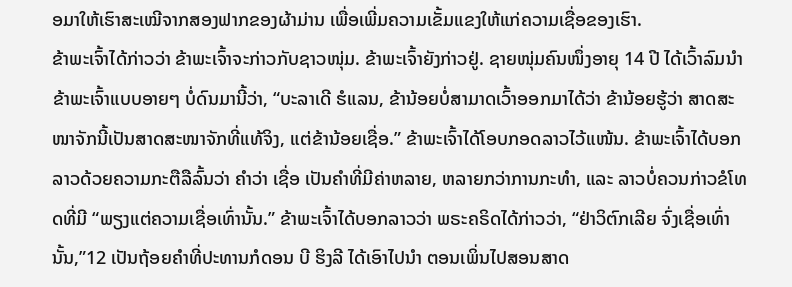ອມາໃຫ້ເຮົາສະເໝີຈາກສອງຟາກຂອງຜ້າມ່ານ ເພື່ອເພີ່ມຄວາມເຂັ້ມແຂງໃຫ້ແກ່ຄວາມເຊື່ອຂອງເຮົາ.
ຂ້າພະເຈົ້າໄດ້ກ່າວວ່າ ຂ້າພະເຈົ້າຈະກ່າວກັບຊາວໜຸ່ມ. ຂ້າພະເຈົ້າຍັງກ່າວຢູ່. ຊາຍໜຸ່ມຄົນໜຶ່ງອາຍຸ 14 ປີ ໄດ້ເວົ້າລົມນຳຂ້າພະເຈົ້າແບບອາຍໆ ບໍ່ດົນມານີ້ວ່າ, “ບະລາເດີ ຮໍແລນ, ຂ້ານ້ອຍບໍ່ສາມາດເວົ້າອອກມາໄດ້ວ່າ ຂ້ານ້ອຍຮູ້ວ່າ ສາດສະໜາຈັກນີ້ເປັນສາດສະໜາຈັກທີ່ແທ້ຈິງ, ແຕ່ຂ້ານ້ອຍເຊື່ອ.” ຂ້າພະເຈົ້າໄດ້ໂອບກອດລາວໄວ້ແໜ້ນ. ຂ້າພະເຈົ້າໄດ້ບອກລາວດ້ວຍຄວາມກະຕືລືລົ້ນວ່າ ຄຳວ່າ ເຊື່ອ ເປັນຄຳທີ່ມີຄ່າຫລາຍ, ຫລາຍກວ່າການກະທຳ, ແລະ ລາວບໍ່ຄວນກ່າວຂໍໂທດທີ່ມີ “ພຽງແຕ່ຄວາມເຊື່ອເທົ່ານັ້ນ.” ຂ້າພະເຈົ້າໄດ້ບອກລາວວ່າ ພຣະຄຣິດໄດ້ກ່າວວ່າ, “ຢ່າວິຕົກເລີຍ ຈົ່ງເຊື່ອເທົ່ານັ້ນ,”12 ເປັນຖ້ອຍຄຳທີ່ປະທານກໍດອນ ບີ ຮິງລີ ໄດ້ເອົາໄປນຳ ຕອນເພິ່ນໄປສອນສາດ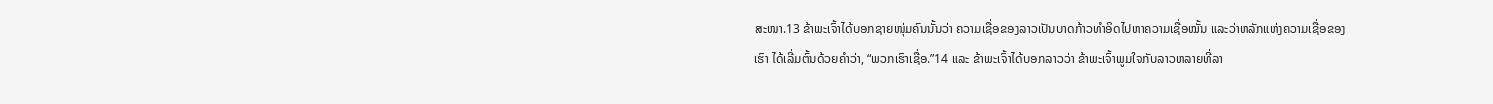ສະໜາ.13 ຂ້າພະເຈົ້າໄດ້ບອກຊາຍໜຸ່ມຄົນນັ້ນວ່າ ຄວາມເຊື່ອຂອງລາວເປັນບາດກ້າວທຳອິດໄປຫາຄວາມເຊື່ອໝັ້ນ ແລະວ່າຫລັກແຫ່ງຄວາມເຊື່ອຂອງເຮົາ ໄດ້ເລີ່ມຕົ້ນດ້ວຍຄຳວ່າ, “ພວກເຮົາເຊື່ອ.”14 ແລະ ຂ້າພະເຈົ້າໄດ້ບອກລາວວ່າ ຂ້າພະເຈົ້າພູມໃຈກັບລາວຫລາຍທີ່ລາ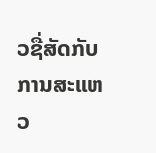ວຊື່ສັດກັບການສະແຫວ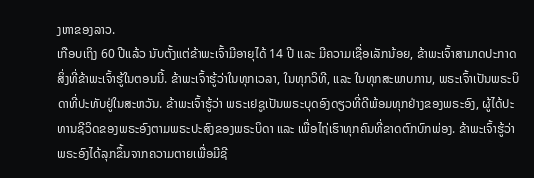ງຫາຂອງລາວ.
ເກືອບເຖິງ 60 ປີແລ້ວ ນັບຕັ້ງແຕ່ຂ້າພະເຈົ້າມີອາຍຸໄດ້ 14 ປີ ແລະ ມີຄວາມເຊື່ອເລັກນ້ອຍ, ຂ້າພະເຈົ້າສາມາດປະກາດສິ່ງທີ່ຂ້າພະເຈົ້າຮູ້ໃນຕອນນີ້. ຂ້າພະເຈົ້າຮູ້ວ່າໃນທຸກເວລາ, ໃນທຸກວິທີ, ແລະ ໃນທຸກສະພາບການ, ພຣະເຈົ້າເປັນພຣະບິດາທີ່ປະທັບຢູ່ໃນສະຫວັນ. ຂ້າພະເຈົ້າຮູ້ວ່າ ພຣະເຢຊູເປັນພຣະບຸດອົງດຽວທີ່ດີພ້ອມທຸກຢ່າງຂອງພຣະອົງ, ຜູ້ໄດ້ປະທານຊີວິດຂອງພຣະອົງຕາມພຣະປະສົງຂອງພຣະບິດາ ແລະ ເພື່ອໄຖ່ເຮົາທຸກຄົນທີ່ຂາດຕົກບົກພ່ອງ. ຂ້າພະເຈົ້າຮູ້ວ່າ ພຣະອົງໄດ້ລຸກຂຶ້ນຈາກຄວາມຕາຍເພື່ອມີຊີ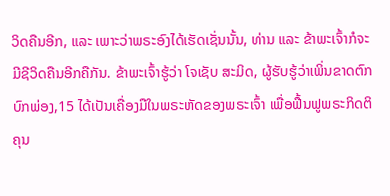ວິດຄືນອີກ, ແລະ ເພາະວ່າພຣະອົງໄດ້ເຮັດເຊັ່ນນັ້ນ, ທ່ານ ແລະ ຂ້າພະເຈົ້າກໍຈະມີຊີວິດຄືນອີກຄືກັນ. ຂ້າພະເຈົ້າຮູ້ວ່າ ໂຈເຊັບ ສະມິດ, ຜູ້ຮັບຮູ້ວ່າເພິ່ນຂາດຕົກບົກພ່ອງ,15 ໄດ້ເປັນເຄື່ອງມືໃນພຣະຫັດຂອງພຣະເຈົ້າ ເພື່ອຟື້ນຟູພຣະກິດຕິຄຸນ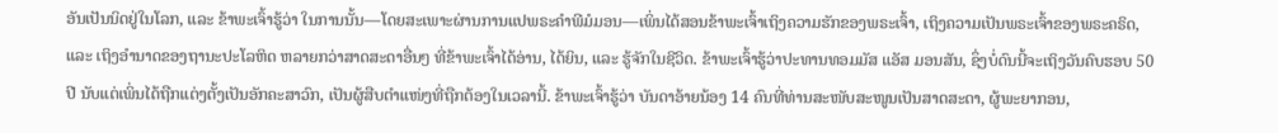ອັນເປັນນິດຢູ່ໃນໂລກ, ແລະ ຂ້າພະເຈົ້າຮູ້ວ່າ ໃນການນັ້ນ—ໂດຍສະເພາະຜ່ານການແປພຣະຄຳພີມໍມອນ—ເພິ່ນໄດ້ສອນຂ້າພະເຈົ້າເຖິງຄວາມຮັກຂອງພຣະເຈົ້າ, ເຖິງຄວາມເປັນພຣະເຈົ້າຂອງພຣະຄຣິດ, ແລະ ເຖິງອຳນາດຂອງຖານະປະໂລຫິດ ຫລາຍກວ່າສາດສະດາອື່ນໆ ທີ່ຂ້າພະເຈົ້າໄດ້ອ່ານ, ໄດ້ຍິນ, ແລະ ຮູ້ຈັກໃນຊີວິດ. ຂ້າພະເຈົ້າຮູ້ວ່າປະທານທອມມັສ ແອັສ ມອນສັນ, ຊຶ່ງບໍ່ດົນນີ້ຈະເຖິງວັນຄົບຮອບ 50 ປີ ນັບແຕ່ເພິ່ນໄດ້ຖືກແຕ່ງຕັ້ງເປັນອັກຄະສາວົກ, ເປັນຜູ້ສືບຕຳແໜ່ງທີ່ຖືກຕ້ອງໃນເວລານີ້. ຂ້າພະເຈົ້າຮູ້ວ່າ ບັນດາອ້າຍນ້ອງ 14 ຄົນທີ່ທ່ານສະໜັບສະໜູນເປັນສາດສະດາ, ຜູ້ພະຍາກອນ,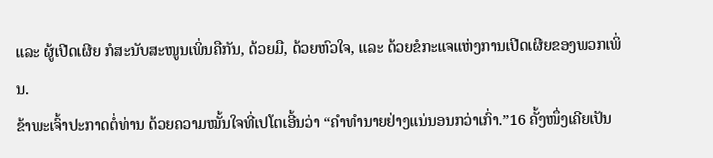ແລະ ຜູ້ເປີດເຜີຍ ກໍສະນັບສະໜູນເພິ່ນຄືກັນ, ດ້ວຍມື, ດ້ວຍຫົວໃຈ, ແລະ ດ້ວຍຂໍກະແຈແຫ່ງການເປີດເຜີຍຂອງພວກເພິ່ນ.
ຂ້າພະເຈົ້າປະກາດຕໍ່ທ່ານ ດ້ວຍຄວາມໝັ້ນໃຈທີ່ເປໂຕເອີ້ນວ່າ “ຄຳທຳນາຍຢ່າງແນ່ນອນກວ່າເກົ່າ.”16 ຄັ້ງໜຶ່ງເຄີຍເປັນ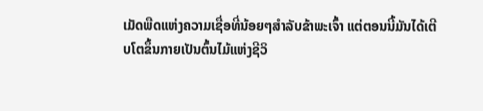ເມັດພືດແຫ່ງຄວາມເຊື່ອທີ່ນ້ອຍໆສຳລັບຂ້າພະເຈົ້າ ແຕ່ຕອນນີ້ມັນໄດ້ເຕີບໂຕຂຶ້ນກາຍເປັນຕົ້ນໄມ້ແຫ່ງຊີວິ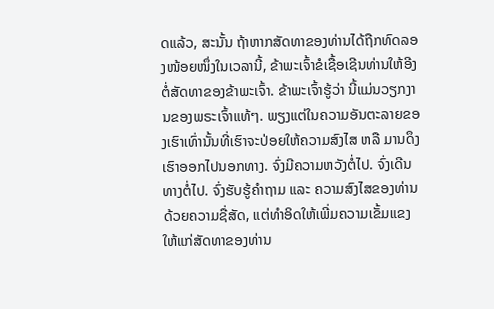ດແລ້ວ, ສະນັ້ນ ຖ້າຫາກສັດທາຂອງທ່ານໄດ້ຖືກທົດລອງໜ້ອຍໜຶ່ງໃນເວລານີ້, ຂ້າພະເຈົ້າຂໍເຊື້ອເຊີນທ່ານໃຫ້ອີງຕໍ່ສັດທາຂອງຂ້າພະເຈົ້າ. ຂ້າພະເຈົ້າຮູ້ວ່າ ນີ້ແມ່ນວຽກງານຂອງພຣະເຈົ້າແທ້ໆ. ພຽງແຕ່ໃນຄວາມອັນຕະລາຍຂອງເຮົາເທົ່ານັ້ນທີ່ເຮົາຈະປ່ອຍໃຫ້ຄວາມສົງໄສ ຫລື ມານດຶງເຮົາອອກໄປນອກທາງ. ຈົ່ງມີຄວາມຫວັງຕໍ່ໄປ. ຈົ່ງເດີນທາງຕໍ່ໄປ. ຈົ່ງຮັບຮູ້ຄຳຖາມ ແລະ ຄວາມສົງໄສຂອງທ່ານດ້ວຍຄວາມຊື່ສັດ, ແຕ່ທຳອິດໃຫ້ເພີ່ມຄວາມເຂັ້ມແຂງໃຫ້ແກ່ສັດທາຂອງທ່ານ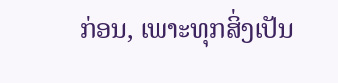ກ່ອນ, ເພາະທຸກສິ່ງເປັນ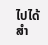ໄປໄດ້ສຳ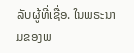ລັບຜູ້ທີ່ເຊື່ອ. ໃນພຣະນາມຂອງພ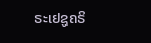ຣະເຢຊູຄຣິ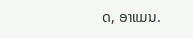ດ, ອາແມນ.